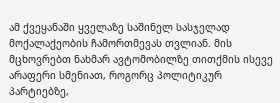ამ ქვეყანაში ყველაზე საშინელ სასჯელად მოქალაქეობის ჩამორთმევას თვლიან. მის მცხოვრებთ ნახმარ ავტომობილზე თითქმის ისევე არაფერი სმენიათ, როგორც პოლიტიკურ პარტიებზე,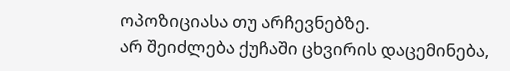ოპოზიციასა თუ არჩევნებზე.
არ შეიძლება ქუჩაში ცხვირის დაცემინება,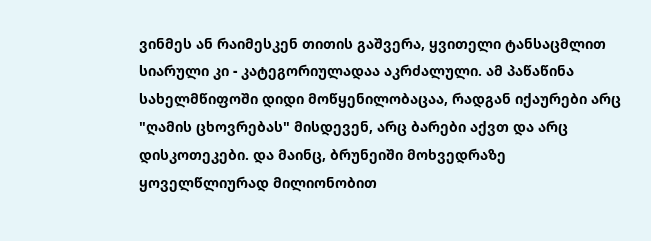ვინმეს ან რაიმესკენ თითის გაშვერა, ყვითელი ტანსაცმლით სიარული კი - კატეგორიულადაა აკრძალული. ამ პაწაწინა სახელმწიფოში დიდი მოწყენილობაცაა, რადგან იქაურები არც "ღამის ცხოვრებას" მისდევენ, არც ბარები აქვთ და არც დისკოთეკები. და მაინც, ბრუნეიში მოხვედრაზე ყოველწლიურად მილიონობით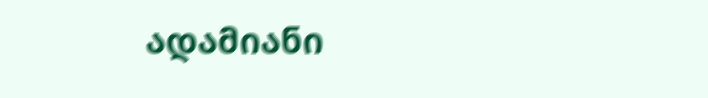ადამიანი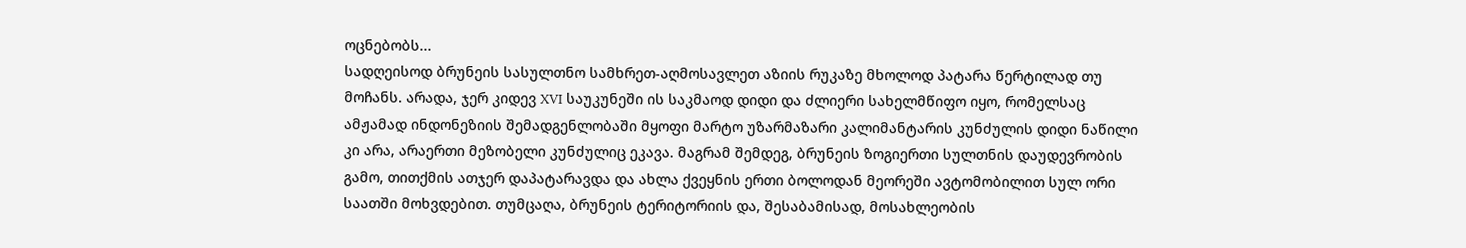ოცნებობს...
სადღეისოდ ბრუნეის სასულთნო სამხრეთ-აღმოსავლეთ აზიის რუკაზე მხოლოდ პატარა წერტილად თუ მოჩანს. არადა, ჯერ კიდევ XVI საუკუნეში ის საკმაოდ დიდი და ძლიერი სახელმწიფო იყო, რომელსაც ამჟამად ინდონეზიის შემადგენლობაში მყოფი მარტო უზარმაზარი კალიმანტარის კუნძულის დიდი ნაწილი კი არა, არაერთი მეზობელი კუნძულიც ეკავა. მაგრამ შემდეგ, ბრუნეის ზოგიერთი სულთნის დაუდევრობის გამო, თითქმის ათჯერ დაპატარავდა და ახლა ქვეყნის ერთი ბოლოდან მეორეში ავტომობილით სულ ორი საათში მოხვდებით. თუმცაღა, ბრუნეის ტერიტორიის და, შესაბამისად, მოსახლეობის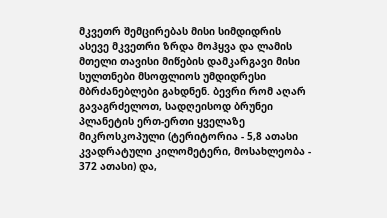მკვეთრ შემცირებას მისი სიმდიდრის ასევე მკვეთრი ზრდა მოჰყვა და ლამის მთელი თავისი მიწების დამკარგავი მისი სულთნები მსოფლიოს უმდიდრესი მბრძანებლები გახდნენ. ბევრი რომ აღარ გავაგრძელოთ, სადღეისოდ ბრუნეი პლანეტის ერთ-ერთი ყველაზე მიკროსკოპული (ტერიტორია - 5,8 ათასი კვადრატული კილომეტერი, მოსახლეობა - 372 ათასი) და,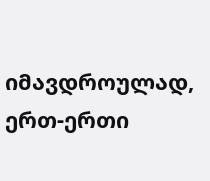იმავდროულად, ერთ-ერთი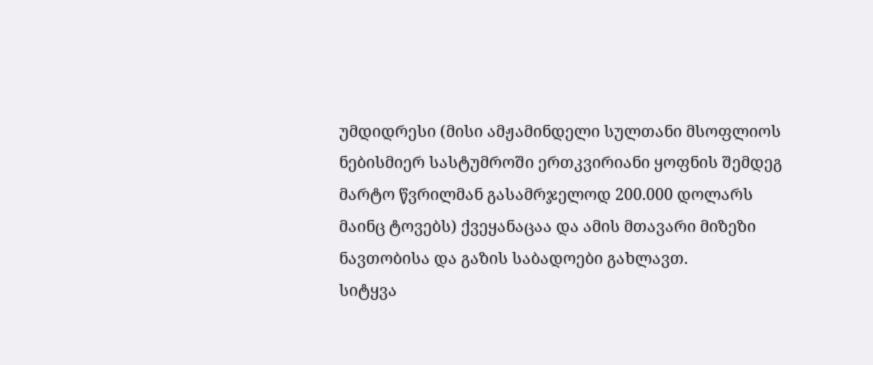უმდიდრესი (მისი ამჟამინდელი სულთანი მსოფლიოს ნებისმიერ სასტუმროში ერთკვირიანი ყოფნის შემდეგ მარტო წვრილმან გასამრჯელოდ 200.000 დოლარს მაინც ტოვებს) ქვეყანაცაა და ამის მთავარი მიზეზი ნავთობისა და გაზის საბადოები გახლავთ.
სიტყვა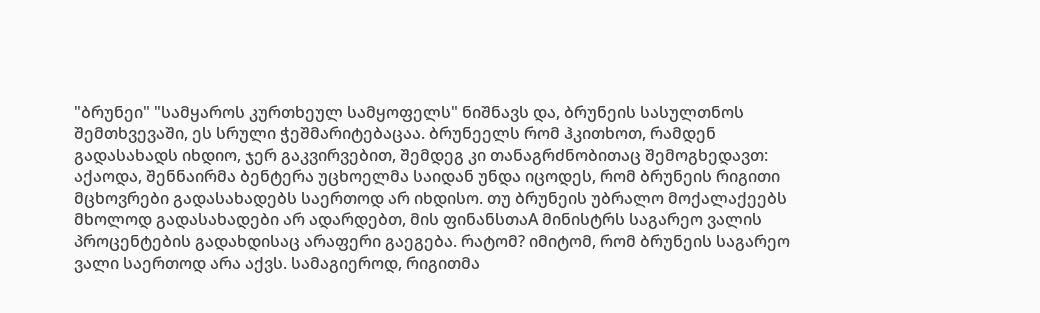"ბრუნეი" "სამყაროს კურთხეულ სამყოფელს" ნიშნავს და, ბრუნეის სასულთნოს შემთხვევაში, ეს სრული ჭეშმარიტებაცაა. ბრუნეელს რომ ჰკითხოთ, რამდენ გადასახადს იხდიო, ჯერ გაკვირვებით, შემდეგ კი თანაგრძნობითაც შემოგხედავთ: აქაოდა, შენნაირმა ბენტერა უცხოელმა საიდან უნდა იცოდეს, რომ ბრუნეის რიგითი მცხოვრები გადასახადებს საერთოდ არ იხდისო. თუ ბრუნეის უბრალო მოქალაქეებს მხოლოდ გადასახადები არ ადარდებთ, მის ფინანსთაA მინისტრს საგარეო ვალის პროცენტების გადახდისაც არაფერი გაეგება. რატომ? იმიტომ, რომ ბრუნეის საგარეო ვალი საერთოდ არა აქვს. სამაგიეროდ, რიგითმა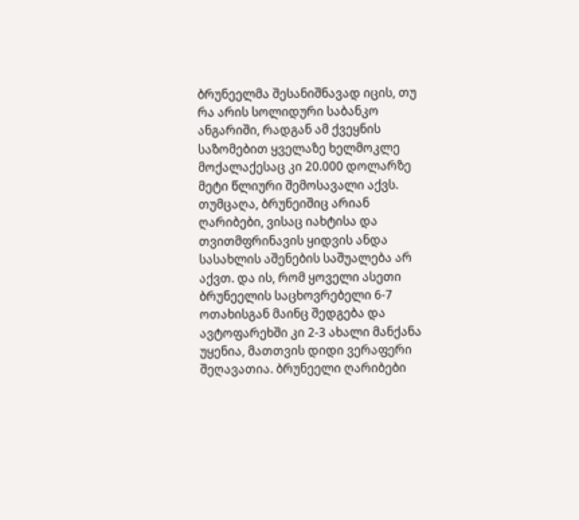ბრუნეელმა შესანიშნავად იცის, თუ რა არის სოლიდური საბანკო ანგარიში, რადგან ამ ქვეყნის საზომებით ყველაზე ხელმოკლე მოქალაქესაც კი 20.000 დოლარზე მეტი წლიური შემოსავალი აქვს. თუმცაღა, ბრუნეიშიც არიან ღარიბები, ვისაც იახტისა და თვითმფრინავის ყიდვის ანდა სასახლის აშენების საშუალება არ აქვთ. და ის, რომ ყოველი ასეთი ბრუნეელის საცხოვრებელი 6-7 ოთახისგან მაინც შედგება და ავტოფარეხში კი 2-3 ახალი მანქანა უყენია, მათთვის დიდი ვერაფერი შეღავათია. ბრუნეელი ღარიბები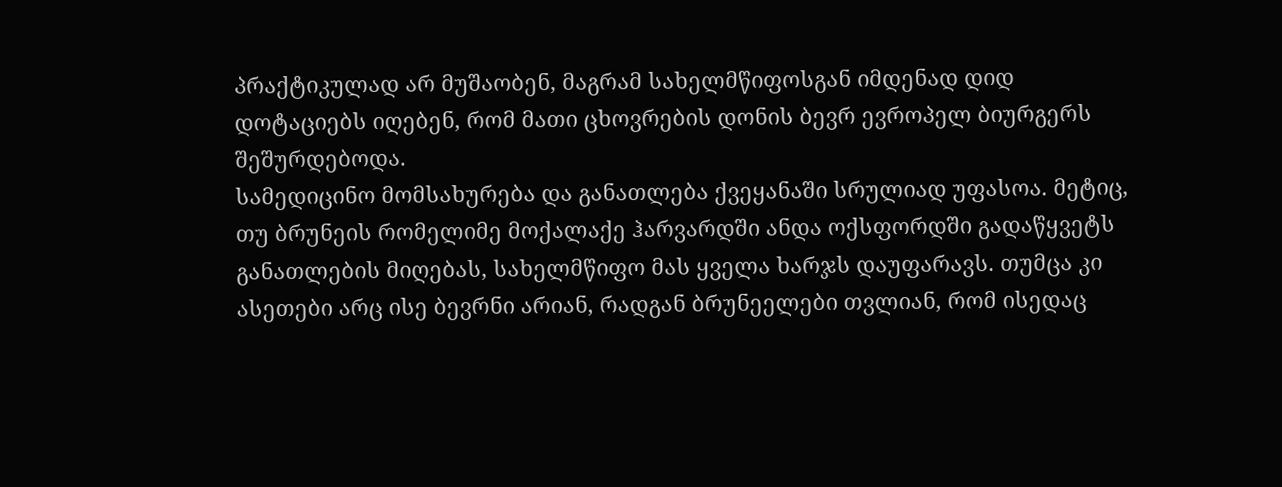პრაქტიკულად არ მუშაობენ, მაგრამ სახელმწიფოსგან იმდენად დიდ დოტაციებს იღებენ, რომ მათი ცხოვრების დონის ბევრ ევროპელ ბიურგერს შეშურდებოდა.
სამედიცინო მომსახურება და განათლება ქვეყანაში სრულიად უფასოა. მეტიც, თუ ბრუნეის რომელიმე მოქალაქე ჰარვარდში ანდა ოქსფორდში გადაწყვეტს განათლების მიღებას, სახელმწიფო მას ყველა ხარჯს დაუფარავს. თუმცა კი ასეთები არც ისე ბევრნი არიან, რადგან ბრუნეელები თვლიან, რომ ისედაც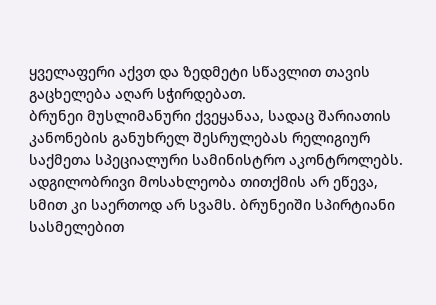ყველაფერი აქვთ და ზედმეტი სწავლით თავის გაცხელება აღარ სჭირდებათ.
ბრუნეი მუსლიმანური ქვეყანაა, სადაც შარიათის კანონების განუხრელ შესრულებას რელიგიურ
საქმეთა სპეციალური სამინისტრო აკონტროლებს. ადგილობრივი მოსახლეობა თითქმის არ ეწევა, სმით კი საერთოდ არ სვამს. ბრუნეიში სპირტიანი სასმელებით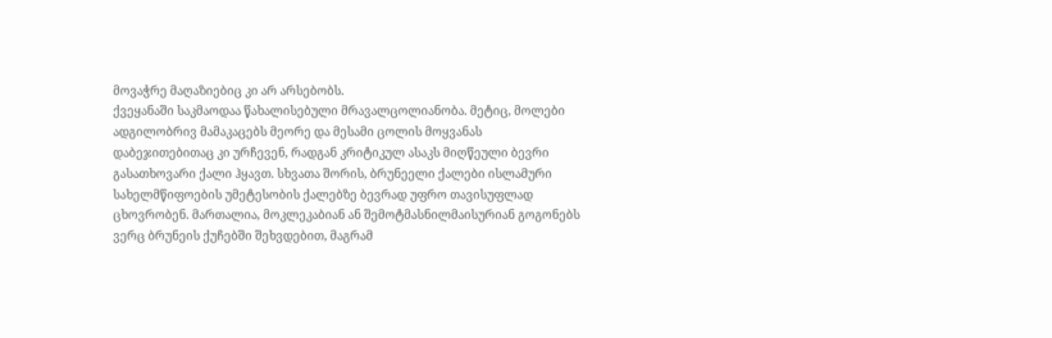მოვაჭრე მაღაზიებიც კი არ არსებობს.
ქვეყანაში საკმაოდაა წახალისებული მრავალცოლიანობა. მეტიც, მოლები ადგილობრივ მამაკაცებს მეორე და მესამი ცოლის მოყვანას დაბეჯითებითაც კი ურჩევენ, რადგან კრიტიკულ ასაკს მიღწეული ბევრი გასათხოვარი ქალი ჰყავთ. სხვათა შორის, ბრუნეელი ქალები ისლამური სახელმწიფოების უმეტესობის ქალებზე ბევრად უფრო თავისუფლად ცხოვრობენ. მართალია, მოკლეკაბიან ან შემოტმასნილმაისურიან გოგონებს ვერც ბრუნეის ქუჩებში შეხვდებით, მაგრამ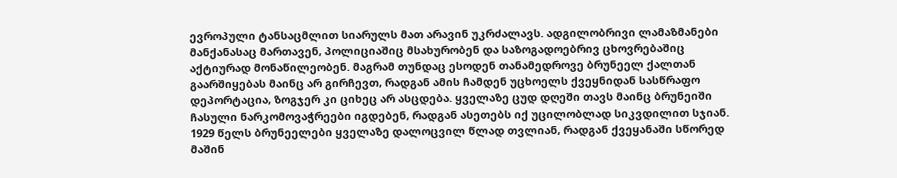ევროპული ტანსაცმლით სიარულს მათ არავინ უკრძალავს. ადგილობრივი ლამაზმანები მანქანასაც მართავენ, პოლიციაშიც მსახურობენ და საზოგადოებრივ ცხოვრებაშიც აქტიურად მონაწილეობენ. მაგრამ თუნდაც ესოდენ თანამედროვე ბრუნეელ ქალთან გაარშიყებას მაინც არ გირჩევთ, რადგან ამის ჩამდენ უცხოელს ქვეყნიდან სასწრაფო დეპორტაცია, ზოგჯერ კი ციხეც არ ასცდება. ყველაზე ცუდ დღეში თავს მაინც ბრუნეიში ჩასული ნარკომოვაჭრეები იგდებენ, რადგან ასეთებს იქ უცილობლად სიკვდილით სჯიან.
1929 წელს ბრუნეელები ყველაზე დალოცვილ წლად თვლიან, რადგან ქვეყანაში სწორედ მაშინ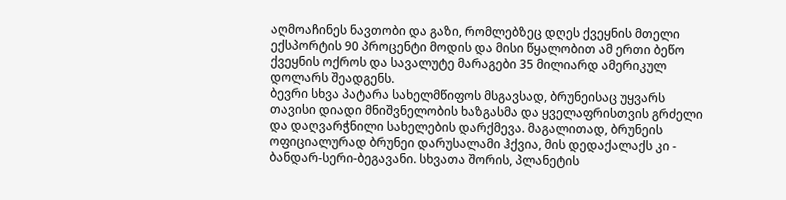აღმოაჩინეს ნავთობი და გაზი, რომლებზეც დღეს ქვეყნის მთელი ექსპორტის 90 პროცენტი მოდის და მისი წყალობით ამ ერთი ბეწო ქვეყნის ოქროს და სავალუტე მარაგები 35 მილიარდ ამერიკულ დოლარს შეადგენს.
ბევრი სხვა პატარა სახელმწიფოს მსგავსად, ბრუნეისაც უყვარს თავისი დიადი მნიშვნელობის ხაზგასმა და ყველაფრისთვის გრძელი და დაღვარჭნილი სახელების დარქმევა. მაგალითად, ბრუნეის ოფიციალურად ბრუნეი დარუსალამი ჰქვია, მის დედაქალაქს კი - ბანდარ-სერი-ბეგავანი. სხვათა შორის, პლანეტის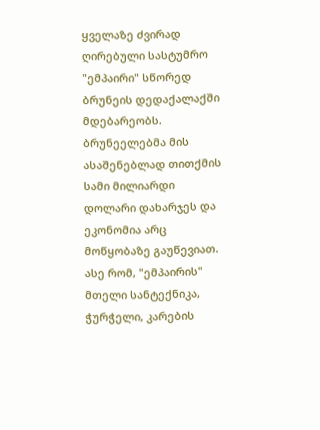ყველაზე ძვირად ღირებული სასტუმრო "ემპაირი" სწორედ ბრუნეის დედაქალაქში მდებარეობს. ბრუნეელებმა მის ასაშენებლად თითქმის სამი მილიარდი დოლარი დახარჯეს და ეკონომია არც მოწყობაზე გაუწევიათ. ასე რომ, "ემპაირის" მთელი სანტექნიკა, ჭურჭელი, კარების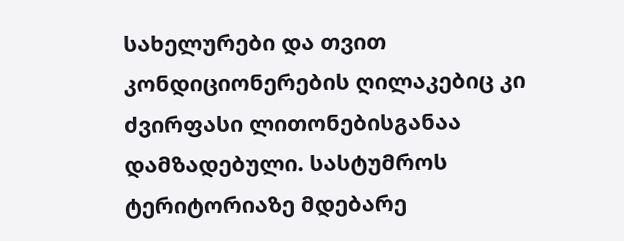სახელურები და თვით კონდიციონერების ღილაკებიც კი ძვირფასი ლითონებისგანაა დამზადებული. სასტუმროს ტერიტორიაზე მდებარე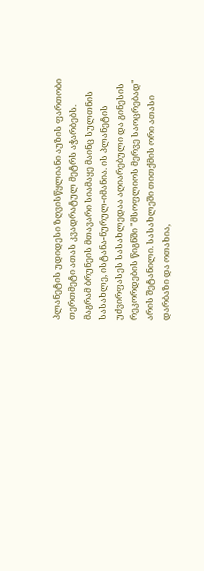პლანეტის უდიდესი ზღვისწყლიანი აუზის ფართობი თერთმეტი ათას კვადრატულ მეტრს აჭარბებს.
მაგრამ ბრუნეის მთავარი სიამაყე მაინც სულთნის სასახლე, ისტანა-ნურულ-იმანია. ის პლანეტის უძვირფასეს სასახლედაა აღიარებული და გინესის რეკორდების წიგნში "მსოფლიოს მერვე საოცრებად" არის შეტანილი. სასახლეში თითქმის ორი ათასი დარბაზი და ოთახია,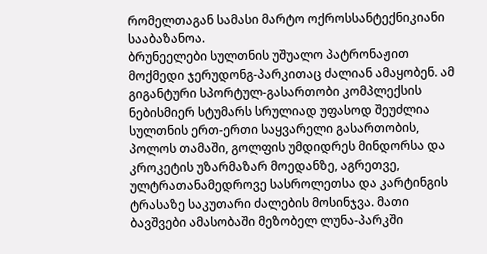რომელთაგან სამასი მარტო ოქროსსანტექნიკიანი სააბაზანოა.
ბრუნეელები სულთნის უშუალო პატრონაჟით მოქმედი ჯერუდონგ-პარკითაც ძალიან ამაყობენ. ამ გიგანტური სპორტულ-გასართობი კომპლექსის ნებისმიერ სტუმარს სრულიად უფასოდ შეუძლია სულთნის ერთ-ერთი საყვარელი გასართობის, პოლოს თამაში, გოლფის უმდიდრეს მინდორსა და კროკეტის უზარმაზარ მოედანზე, აგრეთვე, ულტრათანამედროვე სასროლეთსა და კარტინგის ტრასაზე საკუთარი ძალების მოსინჯვა. მათი ბავშვები ამასობაში მეზობელ ლუნა-პარკში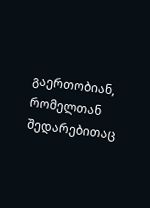გაერთობიან, რომელთან შედარებითაც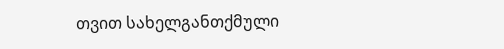თვით სახელგანთქმული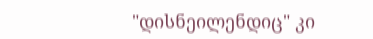"დისნეილენდიც" კი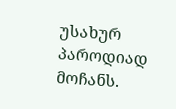უსახურ პაროდიად მოჩანს.